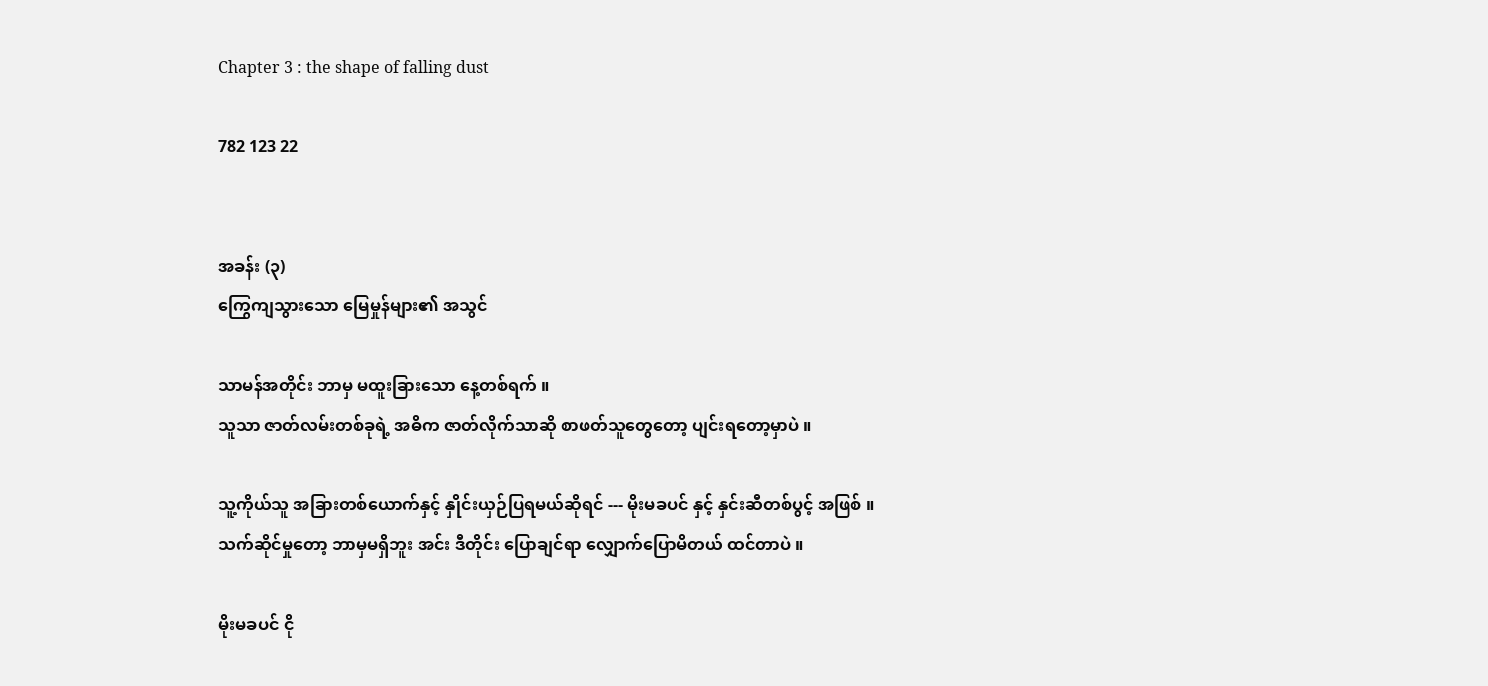Chapter 3 : the shape of falling dust

782 123 22


အခန်း (၃)
ကြွေကျသွားသော မြေမှုန်များ၏ အသွင်

သာမန်အတိုင်း ဘာမှ မထူးခြားသော နေ့တစ်ရက် ။
သူသာ ဇာတ်လမ်းတစ်ခုရဲ့ အဓိက ဇာတ်လိုက်သာဆို စာဖတ်သူတွေတော့ ပျင်းရတော့မှာပဲ ။

သူ့ကိုယ်သူ အခြားတစ်ယောက်နှင့် နှိုင်းယှဉ်ပြရမယ်ဆိုရင် --- မိုးမခပင် နှင့် နှင်းဆီတစ်ပွင့် အဖြစ် ။
သက်ဆိုင်မှုတော့ ဘာမှမရှိဘူး အင်း ဒီတိုင်း ပြောချင်ရာ လျှောက်ပြောမိတယ် ထင်တာပဲ ။

မိုးမခပင် ငို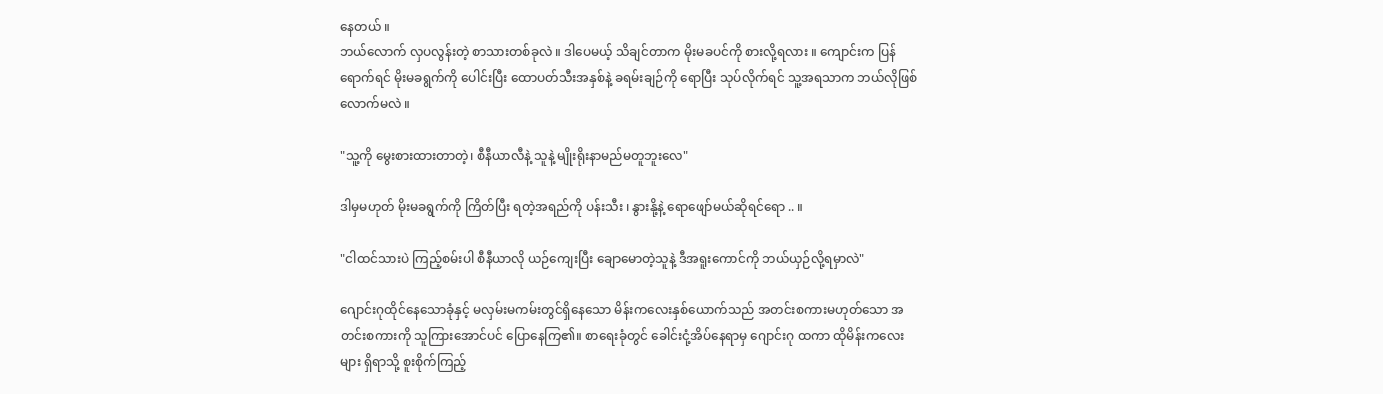နေတယ် ။
ဘယ်လောက် လှပလွန်းတဲ့ စာသားတစ်ခုလဲ ။ ဒါပေမယ့် သိချင်တာက မိုးမခပင်ကို စားလို့ရလား ။ ကျောင်းက ပြန်ရောက်ရင် မိုးမခရွက်ကို ပေါင်းပြီး ထောပတ်သီးအနှစ်နဲ့ ခရမ်းချဉ်ကို ရောပြီး သုပ်လိုက်ရင် သူ့အရသာက ဘယ်လိုဖြစ်လောက်မလဲ ။

"သူ့ကို မွေးစားထားတာတဲ့၊ စီနီယာလီနဲ့ သူနဲ့ မျိုးရိုးနာမည်မတူဘူးလေ"

ဒါမှမဟုတ် မိုးမခရွက်ကို ကြိတ်ပြီး ရတဲ့အရည်ကို ပန်းသီး ၊ နွားနို့နဲ့ ရောဖျော်မယ်ဆိုရင်ရော .. ။

"ငါထင်သားပဲ ကြည့်စမ်းပါ စီနီယာလို ယဉ်ကျေးပြီး ချောမောတဲ့သူနဲ့ ဒီအရူးကောင်ကို ဘယ်ယှဉ်လို့ရမှာလဲ"

ဂျောင်းဂုထိုင်နေသောခုံနှင့် မလှမ်းမကမ်းတွင်ရှိနေသော မိန်းကလေးနှစ်ယောက်သည် အတင်းစကားမဟုတ်သော အတင်းစကားကို သူကြားအောင်ပင် ပြောနေကြ၏။ စာရေးခုံတွင် ခေါင်းငုံ့အိပ်နေရာမှ ဂျောင်းဂု ထကာ ထိုမိန်းကလေးများ ရှိရာသို့ စူးစိုက်ကြည့်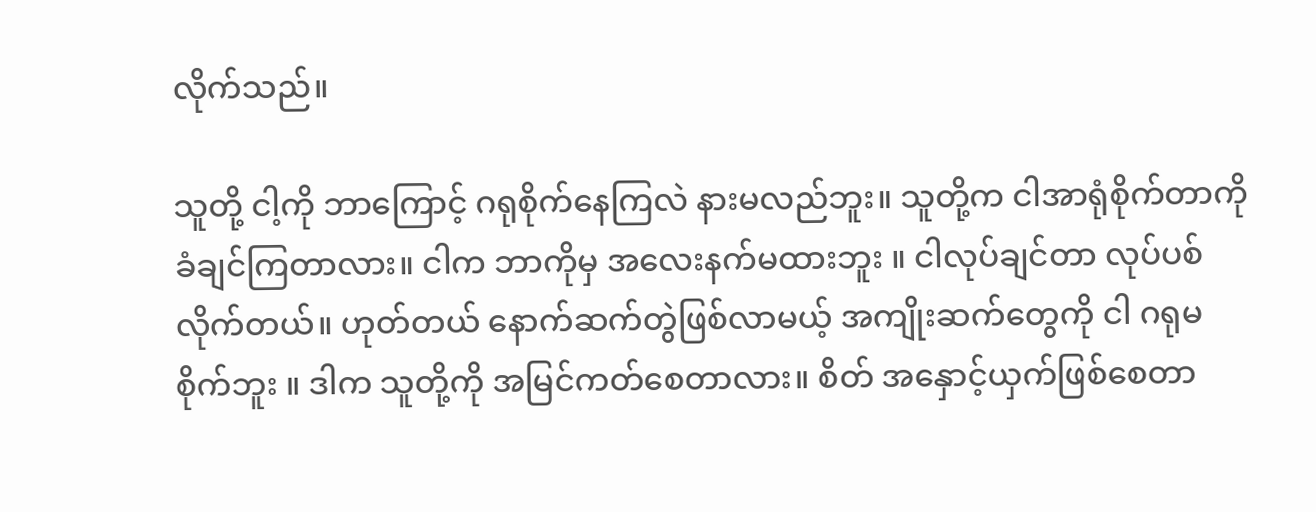လိုက်သည်။

သူတို့ ငါ့ကို ဘာကြောင့် ဂရုစိုက်နေကြလဲ နားမလည်ဘူး။ သူတို့က ငါအာရုံစိုက်တာကို ခံချင်ကြတာလား။ ငါက ဘာကိုမှ အလေးနက်မထားဘူး ။ ငါလုပ်ချင်တာ လုပ်ပစ်လိုက်တယ်။ ဟုတ်တယ် နောက်ဆက်တွဲဖြစ်လာမယ့် အကျိုးဆက်တွေကို ငါ ဂရုမစိုက်ဘူး ။ ဒါက သူတို့ကို အမြင်ကတ်စေတာလား။ စိတ် အနှောင့်ယှက်ဖြစ်စေတာ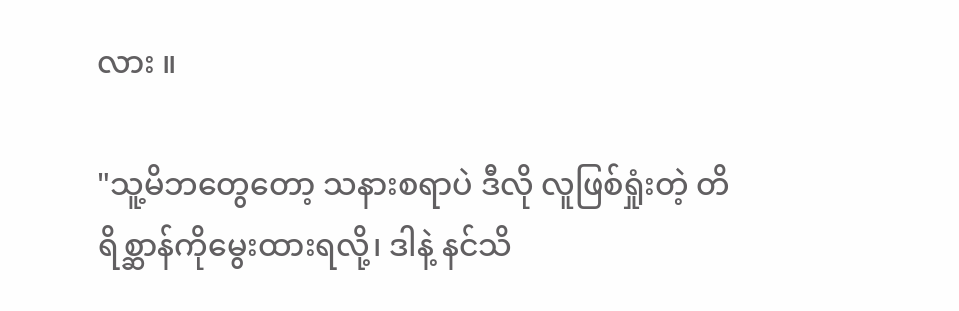လား ။

"သူ့မိဘတွေတော့ သနားစရာပဲ ဒီလို လူဖြစ်ရှုံးတဲ့ တိရိစ္ဆာန်ကိုမွေးထားရလို့၊ ဒါနဲ့ နင်သိ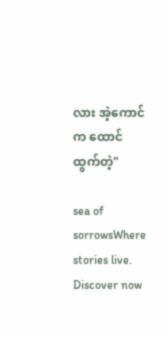လား အဲ့ကောင်က ထောင်ထွက်တဲ့"

sea of sorrowsWhere stories live. Discover now